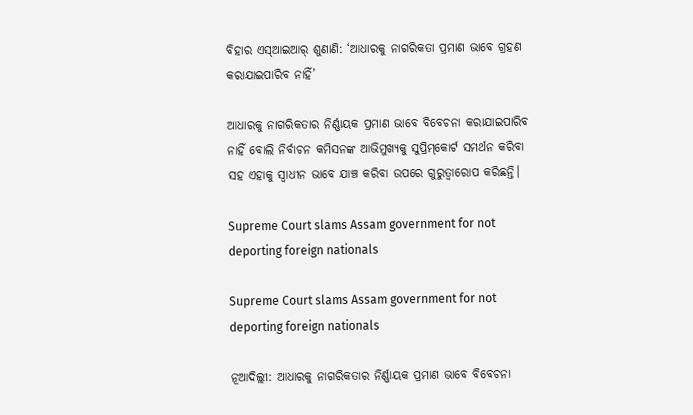ବିହାର ଏସ୍‌ଆଇଆର୍‌ ଶୁଣାଣି: ‘ଆଧାରକୁ ନାଗରିକତା ପ୍ରମାଣ ଭାବେ ଗ୍ରହଣ କରାଯାଇପାରିବ ନାହିଁ’

ଆଧାରକୁ ନାଗରିକତାର ନିର୍ଣ୍ଣାୟକ ପ୍ରମାଣ ଭାବେ ବିବେଚନା କରାଯାଇପାରିବ ନାହିଁ ବୋଲି ନିର୍ବାଚନ କମିସନଙ୍କ ଆଭିମୁଖ୍ୟକୁ ସୁପ୍ରିମ୍‌କୋର୍ଟ ସମର୍ଥନ କରିବା ସହ ଏହାକୁ ସ୍ୱାଧୀନ ଭାବେ ଯାଞ୍ଚ କରିବା ଉପରେ ଗୁରୁତ୍ୱାରୋପ କରିଛନ୍ତି।

Supreme Court slams Assam government for not deporting foreign nationals

Supreme Court slams Assam government for not deporting foreign nationals

ନୂଆଦିଲ୍ଲୀ: ଆଧାରକୁ ନାଗରିକତାର ନିର୍ଣ୍ଣାୟକ ପ୍ରମାଣ ଭାବେ ବିବେଚନା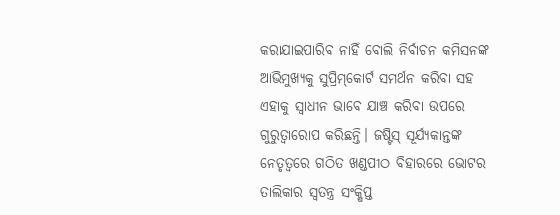କରାଯାଇପାରିବ ନାହିଁ ବୋଲି ନିର୍ବାଚନ କମିସନଙ୍କ ଆଭିମୁଖ୍ୟକୁ ସୁପ୍ରିମ୍‌କୋର୍ଟ ସମର୍ଥନ କରିବା ସହ ଏହାକୁ ସ୍ୱାଧୀନ ଭାବେ ଯାଞ୍ଚ କରିବା ଉପରେ ଗୁରୁତ୍ୱାରୋପ କରିଛନ୍ତି। ଜଷ୍ଟିସ୍‌ ସୂର୍ଯ୍ୟକାନ୍ତଙ୍କ ନେତୃତ୍ୱରେ ଗଠିତ ଖଣ୍ଡପୀଠ ବିହାରରେ ଭୋଟର ତାଲିକାର ସ୍ବତନ୍ତ୍ର ସଂକ୍ଷିପ୍ତ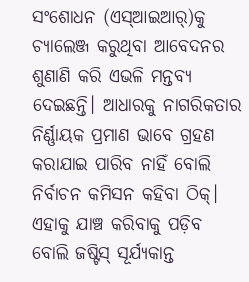ସଂଶୋଧନ (ଏସ୍ଆଇଆର୍)କୁ ଚ୍ୟାଲେଞ୍ଜ କରୁଥିବା ଆବେଦନର ଶୁଣାଣି କରି ଏଭଳି ମନ୍ତବ୍ୟ ଦେଇଛନ୍ତି। ଆଧାରକୁ ନାଗରିକତାର ନିର୍ଣ୍ଣାୟକ ପ୍ରମାଣ ଭାବେ ଗ୍ରହଣ କରାଯାଇ ପାରିବ ନାହିଁ ବୋଲି ନିର୍ବାଚନ କମିସନ କହିବା ଠିକ୍। ଏହାକୁ ଯାଞ୍ଚ କରିବାକୁ ପଡ଼ିବ ବୋଲି ଜଷ୍ଟିସ୍ ସୂର୍ଯ୍ୟକାନ୍ତ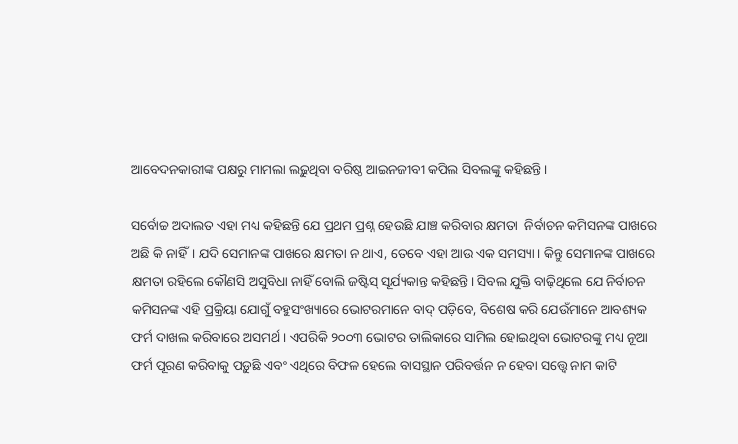ଆବେଦନକାରୀଙ୍କ ପକ୍ଷରୁ ମାମଲା ଲଢ଼ୁଥିବା ବରିଷ୍ଠ ଆଇନଜୀବୀ କପିଲ ସିବଲଙ୍କୁ କହିଛନ୍ତି।

ସର୍ବୋଚ୍ଚ ଅଦାଲତ ଏହା ମଧ୍ୟ କହିଛନ୍ତି ଯେ ପ୍ରଥମ ପ୍ରଶ୍ନ ହେଉଛି ଯାଞ୍ଚ କରିବାର କ୍ଷମତା  ନିର୍ବାଚନ କମିସନଙ୍କ ପାଖରେ ଅଛି କି ନାହିଁ। ଯଦି ସେମାନଙ୍କ ପାଖରେ କ୍ଷମତା ନ ଥାଏ, ତେବେ ଏହା ଆଉ ଏକ ସମସ୍ୟା। କିନ୍ତୁ ସେମାନଙ୍କ ପାଖରେ କ୍ଷମତା ରହିଲେ କୌଣସି ଅସୁବିଧା ନାହିଁ ବୋଲି ଜଷ୍ଟିସ୍ ସୂର୍ଯ୍ୟକାନ୍ତ କହିଛନ୍ତି। ସିବଲ ଯୁକ୍ତି ବାଢ଼ିଥିଲେ ଯେ ନିର୍ବାଚନ କମିସନଙ୍କ ଏହି ପ୍ରକ୍ରିୟା ଯୋଗୁଁ ବହୁସଂଖ୍ୟାରେ ଭୋଟରମାନେ ବାଦ୍ ପଡ଼ିବେ, ବିଶେଷ କରି ଯେଉଁମାନେ ଆବଶ୍ୟକ ଫର୍ମ ଦାଖଲ କରିବାରେ ଅସମର୍ଥ। ଏପରିକି ୨୦୦୩ ଭୋଟର ତାଲିକାରେ ସାମିଲ ହୋଇଥିବା ଭୋଟରଙ୍କୁ ମଧ୍ୟ ନୂଆ ଫର୍ମ ପୂରଣ କରିବାକୁ ପଡ଼ୁଛି ଏବଂ ଏଥିରେ ବିଫଳ ହେଲେ ବାସସ୍ଥାନ ପରିବର୍ତ୍ତନ ନ ହେବା ସତ୍ତ୍ୱେ ନାମ କାଟି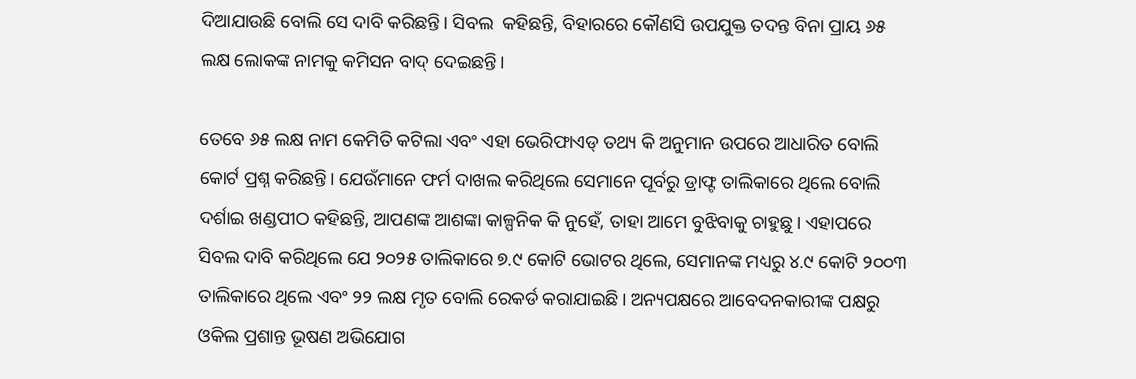ଦିଆଯାଉଛି ବୋଲି ସେ ଦାବି କରିଛନ୍ତି। ସିବଲ  କହିଛନ୍ତି, ବିହାରରେ କୌଣସି ଉପଯୁକ୍ତ ତଦନ୍ତ ବିନା ପ୍ରାୟ ୬୫ ଲକ୍ଷ ଲୋକଙ୍କ ନାମକୁ କମିସନ ବାଦ୍ ଦେଇଛନ୍ତି।

ତେବେ ୬୫ ଲକ୍ଷ ନାମ କେମିତି କଟିଲା ଏବଂ ଏହା ଭେରିଫାଏଡ୍ ତଥ୍ୟ କି ଅନୁମାନ ଉପରେ ଆଧାରିତ ବୋଲି କୋର୍ଟ ପ୍ରଶ୍ନ କରିଛନ୍ତି। ଯେଉଁମାନେ ଫର୍ମ ଦାଖଲ କରିଥିଲେ ସେମାନେ ପୂର୍ବରୁ ଡ୍ରାଫ୍ଟ ତାଲିକାରେ ଥିଲେ ବୋଲି ଦର୍ଶାଇ ଖଣ୍ଡପୀଠ କହିଛନ୍ତି, ଆପଣଙ୍କ ଆଶଙ୍କା କାଳ୍ପନିକ କି ନୁହେଁ, ତାହା ଆମେ ବୁଝିବାକୁ ଚାହୁଛୁ। ଏହାପରେ ସିବଲ ଦାବି କରିଥିଲେ ଯେ ୨୦୨୫ ତାଲିକାରେ ୭.୯ କୋଟି ଭୋଟର ଥିଲେ, ସେମାନଙ୍କ ମଧ୍ୟରୁ ୪.୯ କୋଟି ୨୦୦୩ ତାଲିକାରେ ଥିଲେ ଏବଂ ୨୨ ଲକ୍ଷ ମୃତ ବୋଲି ରେକର୍ଡ କରାଯାଇଛି। ଅନ୍ୟପକ୍ଷରେ ଆବେଦନକାରୀଙ୍କ ପକ୍ଷରୁ ଓକିଲ ପ୍ରଶାନ୍ତ ଭୂଷଣ ଅଭିଯୋଗ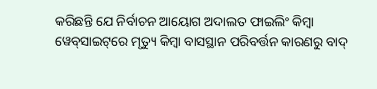କରିଛନ୍ତି ଯେ ନିର୍ବାଚନ ଆୟୋଗ ଅଦାଲତ ଫାଇଲିଂ କିମ୍ବା ୱେବ୍‌ସାଇଟ୍‌ରେ ମୃତ୍ୟୁ କିମ୍ବା ବାସସ୍ଥାନ ପରିବର୍ତ୍ତନ କାରଣରୁ ବାଦ୍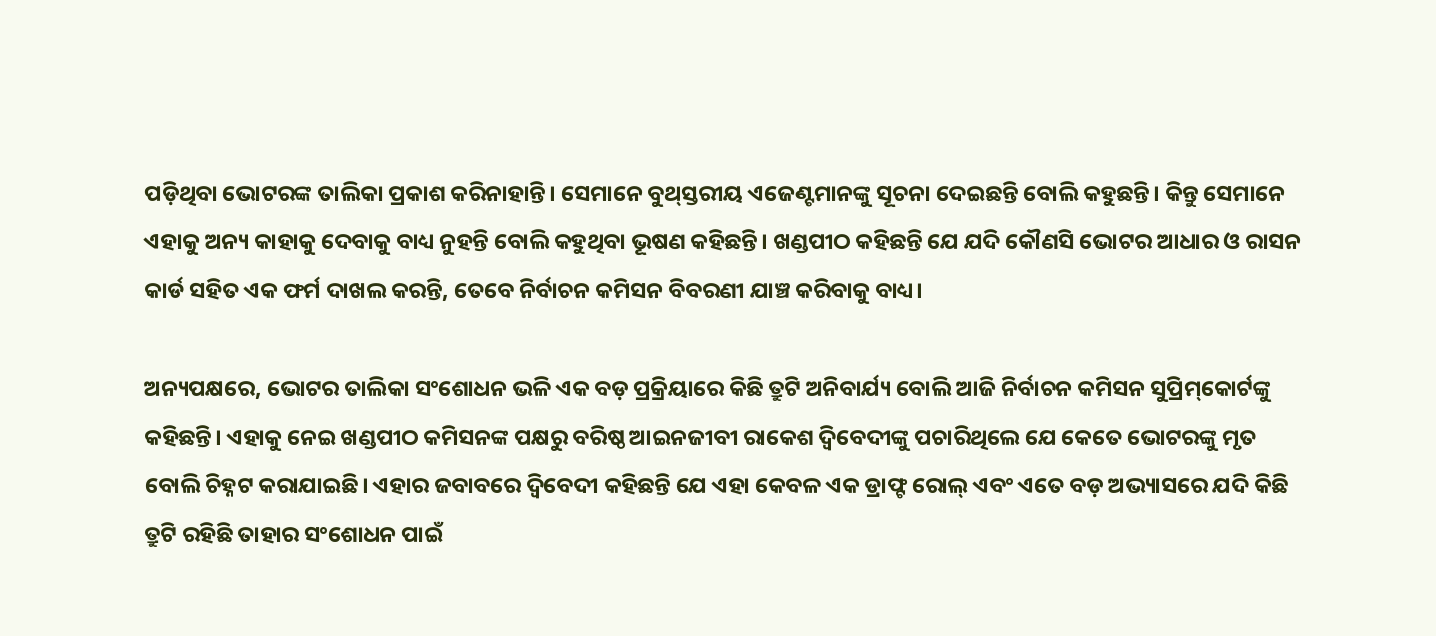ପଡ଼ିଥିବା ଭୋଟରଙ୍କ ତାଲିକା ପ୍ରକାଶ କରିନାହାନ୍ତି। ସେମାନେ ବୁଥ୍‌ସ୍ତରୀୟ ଏଜେଣ୍ଟମାନଙ୍କୁ ସୂଚନା ଦେଇଛନ୍ତି ବୋଲି କହୁଛନ୍ତି। କିନ୍ତୁ ସେମାନେ ଏହାକୁ ଅନ୍ୟ କାହାକୁ ଦେବାକୁ ବାଧ୍ୟ ନୁହନ୍ତି ବୋଲି କହୁଥିବା ଭୂଷଣ କହିଛନ୍ତି। ଖଣ୍ଡପୀଠ କହିଛନ୍ତି ଯେ ଯଦି କୌଣସି ଭୋଟର ଆଧାର ଓ ରାସନ କାର୍ଡ ସହିତ ଏକ ଫର୍ମ ଦାଖଲ କରନ୍ତି, ତେବେ ନିର୍ବାଚନ କମିସନ ବିବରଣୀ ଯାଞ୍ଚ କରିବାକୁ ବାଧ୍ୟ।

ଅନ୍ୟପକ୍ଷରେ, ଭୋଟର ତାଲିକା ସଂଶୋଧନ ଭଳି ଏକ ବଡ଼ ପ୍ରକ୍ରିୟାରେ କିଛି ତ୍ରୁଟି ଅନିବାର୍ଯ୍ୟ ବୋଲି ଆଜି ନିର୍ବାଚନ କମିସନ ସୁପ୍ରିମ୍‌କୋର୍ଟଙ୍କୁ କହିଛନ୍ତି। ଏହାକୁ ନେଇ ଖଣ୍ଡପୀଠ କମିସନଙ୍କ ପକ୍ଷରୁ ବରିଷ୍ଠ ଆଇନଜୀବୀ ରାକେଶ ଦ୍ୱିବେଦୀଙ୍କୁ ପଚାରିଥିଲେ ଯେ କେତେ ଭୋଟରଙ୍କୁ ମୃତ ବୋଲି ଚିହ୍ନଟ କରାଯାଇଛି। ଏହାର ଜବାବରେ ଦ୍ବିବେଦୀ କହିଛନ୍ତି ଯେ ଏହା କେବଳ ଏକ ଡ୍ରାଫ୍ଟ ରୋଲ୍ ଏବଂ ଏତେ ବଡ଼ ଅଭ୍ୟାସରେ ଯଦି କିଛି ତ୍ରୁଟି ରହିଛି ତାହାର ସଂଶୋଧନ ପାଇଁ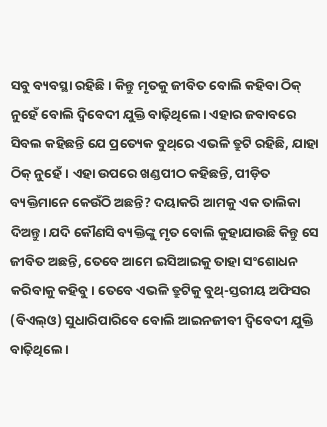ସବୁ ବ୍ୟବସ୍ଥା ରହିଛି। କିନ୍ତୁ ମୃତକୁ ଜୀବିତ ବୋଲି କହିବା ଠିକ୍ ନୁହେଁ ବୋଲି ଦ୍ୱିବେଦୀ ଯୁକ୍ତି ବାଢ଼ିଥିଲେ। ଏହାର ଜବାବରେ ସିବଲ କହିଛନ୍ତି ଯେ ପ୍ରତ୍ୟେକ ବୁଥ୍‌ରେ ଏଭଳି ତ୍ରୁଟି ରହିଛି, ଯାହା ଠିକ୍ ନୁହେଁ। ଏହା ଉପରେ ଖଣ୍ଡପୀଠ କହିଛନ୍ତି, ପୀଡ଼ିତ ବ୍ୟକ୍ତିମାନେ କେଉଁଠି ଅଛନ୍ତି? ଦୟାକରି ଆମକୁ ଏକ ତାଲିକା ଦିଅନ୍ତୁ। ଯଦି କୌଣସି ବ୍ୟକ୍ତିଙ୍କୁ ମୃତ ବୋଲି କୁହାଯାଉଛି କିନ୍ତୁ ସେ ଜୀବିତ ଅଛନ୍ତି, ତେବେ ଆମେ ଇସିଆଇକୁ ତାହା ସଂଶୋଧନ କରିବାକୁ କହିବୁ। ତେବେ ଏଭଳି ତ୍ରୁଟିକୁ ବୁଥ୍-ସ୍ତରୀୟ ଅଫିସର (ବିଏଲ୍‌ଓ) ସୁଧାରିପାରିବେ ବୋଲି ଆଇନଜୀବୀ ଦ୍ୱିବେଦୀ ଯୁକ୍ତି ବାଢ଼ିଥିଲେ।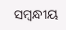ସମ୍ବନ୍ଧୀୟ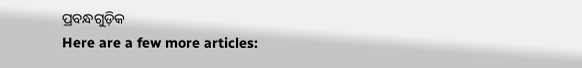ପ୍ରବନ୍ଧଗୁଡ଼ିକ
Here are a few more articles: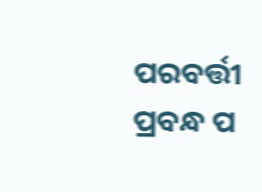ପରବର୍ତ୍ତୀ ପ୍ରବନ୍ଧ ପ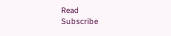Read
Subscribe